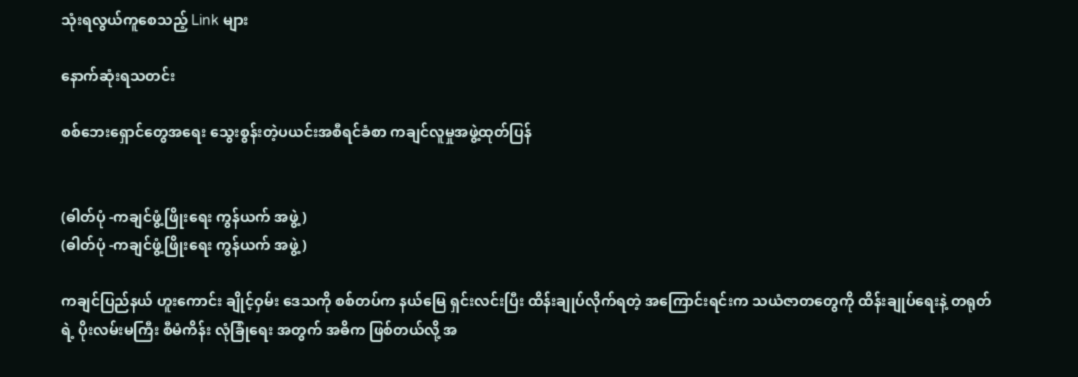သုံးရလွယ်ကူစေသည့် Link များ

နောက်ဆုံးရသတင်း

စစ်ဘေးရှောင်တွေအရေး သွေးစွန်းတဲ့ပယင်းအစီရင်ခံစာ ကချင်လူမှုအဖွဲ့ထုတ်ပြန်


(ဓါတ်ပုံ -ကချင်ဖွံ့ဖြိုးရေး ကွန်ယက် အဖွဲ့ )
(ဓါတ်ပုံ -ကချင်ဖွံ့ဖြိုးရေး ကွန်ယက် အဖွဲ့ )

ကချင်ပြည်နယ် ဟူးကောင်း ချိုင့်ဝှမ်း ဒေသကို စစ်တပ်က နယ်မြေ ရှင်းလင်းပြီး ထိန်းချုပ်လိုက်ရတဲ့ အကြောင်းရင်းက သယံဇာတတွေကို ထိန်းချုပ်ရေးနဲ့ တရုတ်ရဲ့ ပိုးလမ်းမကြီး စီမံကိန်း လုံခြုံရေး အတွက် အဓိက ဖြစ်တယ်လို့ အ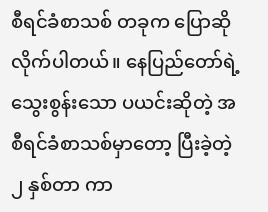စီရင်ခံစာသစ် တခုက ပြောဆိုလိုက်ပါတယ်။ နေပြည်တော်ရဲ့ သွေးစွန်းသော ပယင်းဆိုတဲ့ အစီရင်ခံစာသစ်မှာတော့ ပြီးခဲ့တဲ့ ၂ နှစ်တာ ကာ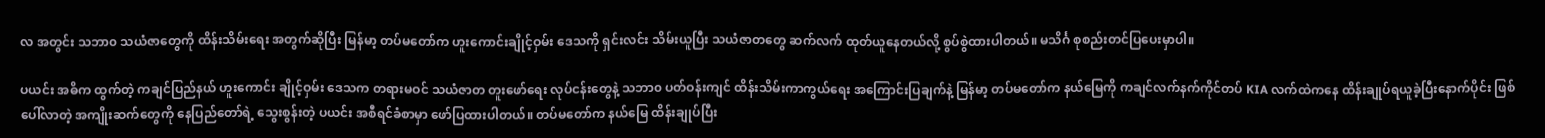လ အတွင်း သဘာ၀ သယံဇာတွေကို ထိန်းသိမ်းရေး အတွက်ဆိုပြီး မြန်မာ့ တပ်မတော်က ဟူးကောင်းချိုင့်ဝှမ်း ဒေသကို ရှင်းလင်း သိမ်းယူပြီး သယံဇာတတွေ ဆက်လက် ထုတ်ယူနေတယ်လို့ စွပ်စွဲထားပါတယ်။ မသိင်္ဂ စုစည်းတင်ပြပေးမှာပါ။

ပယင်း အဓိက ထွက်တဲ့ ကချင်ပြည်နယ် ဟူးကောင်း ချိုင့်ဝှမ်း ဒေသက တရားမဝင် သယံဇာတ တူးဖော်ရေး လုပ်ငန်းတွေနဲ့ သဘာ၀ ပတ်ဝန်းကျင် ထိန်းသိမ်းကာကွယ်ရေး အကြောင်းပြချက်နဲ့ မြန်မာ့ တပ်မတော်က နယ်မြေကို ကချင်လက်နက်ကိုင်တပ် KIA လက်ထဲကနေ ထိန်းချုပ်ရယူခဲ့ပြီးနောက်ပိုင်း ဖြစ်ပေါ်လာတဲ့ အကျိုးဆက်တွေကို နေပြည်တော်ရဲ့ သွေးစွန်းတဲ့ ပယင်း အစီရင်ခံစာမှာ ဖော်ပြထားပါတယ်။ တပ်မတော်က နယ်မြေ ထိန်းချုပ်ပြီး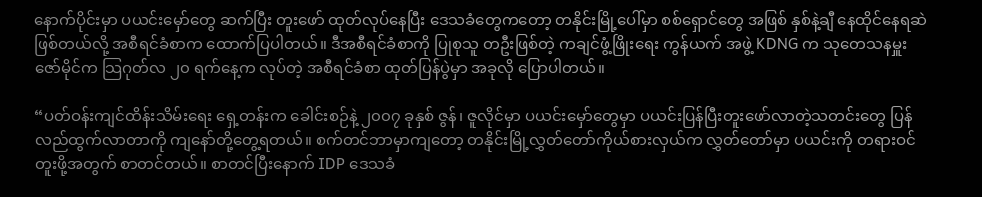နောက်ပိုင်းမှာ ပယင်းမှော်တွေ ဆက်ပြီး တူးဖော် ထုတ်လုပ်နေပြီး ဒေသခံတွေကတော့ တနိုင်းမြို့ပေါ်မှာ စစ်ရှောင်တွေ အဖြစ် နှစ်နဲ့ချီ နေထိုင်နေရဆဲ ဖြစ်တယ်လို့ အစီရင်ခံစာက ထောက်ပြပါတယ်။ ဒီအစီရင်ခံစာကို ပြုစုသူ တဦးဖြစ်တဲ့ ကချင်ဖွံ့ဖြိုးရေး ကွန်ယက် အဖွဲ့ KDNG က သုတေသနမှူး ဇော်မိုင်က သြဂုတ်လ ၂၀ ရက်နေ့က လုပ်တဲ့ အစီရင်ခံစာ ထုတ်ပြန်ပွဲမှာ အခုလို ပြောပါတယ်။

“ပတ်ဝန်းကျင်ထိန်းသိမ်းရေး ရှေ့တန်းက ခေါင်းစဉ်နဲ့ ၂၀၀၇ ခုနှစ် ဇွန်၊ ဇူလိုင်မှာ ပယင်းမှော်တွေမှာ ပယင်းပြန်ပြီးတူးဖော်လာတဲ့သတင်းတွေ ပြန်လည်ထွက်လာတာကို ကျနော်တို့တွေ့ရတယ်။ စက်တင်ဘာမှာကျတော့ တနိုင်းမြို့လွှတ်တော်ကိုယ်စားလှယ်က လွှတ်တော်မှာ ပယင်းကို တရားဝင်တူးဖို့အတွက် စာတင်တယ်။ စာတင်ပြီးနောက် IDP ဒေသခံ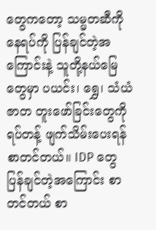တွေကတော့ သမ္မတဆီကို နေရပ်ကို ပြန်ချင်တဲ့အကြောင်းနဲ့ သူတို့နယ်မြေတွေမှာ ပယင်း၊ ရွှေ၊ သံယံဇာတ တူးဖော်ခြင်းတွေကို ရပ်တန့် ဖျက်သိမ်းပေးရန် စာတင်တယ်။ IDP တွေ ပြန်ချင်တဲ့အကြောင်း စာတင်တယ် စာ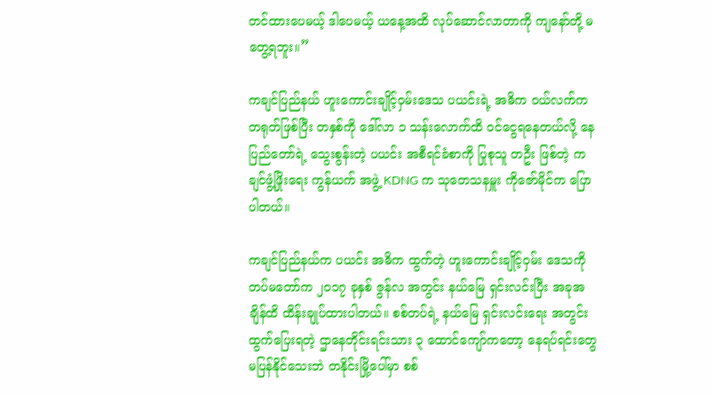တင်ထားပေမယ့် ဒါပေမယ့် ယနေ့အထိ လုပ်ဆောင်လာတာကို ကျနော်တို့ မတွေ့ရဘူး။”

ကချင်ပြည်နယ် ဟူးကောင်းချိုင့်ဝှမ်းဒေသ ပယင်းရဲ့ အဓိက ဝယ်လက်က တရုတ်ဖြစ်ပြီး တနှစ်ကို ဒေါ်လာ ၁ သန်းလောက်ထိ ဝင်ငွေရနေတယ်လို့ နေပြည်တော်ရဲ့ သွေးစွန်းတဲ့ ပယင်း အစီရင်ခံစာကို ပြုစုသူ တဦး ဖြစ်တဲ့ ကချင်ဖွံ့ဖြိုးရေး ကွန်ယက် အဖွဲ့ KDNG က သုတေသနမှူး ကိုဇော်မိုင်က ပြောပါတယ်။

ကချင်ပြည်နယ်က ပယင်း အဓိက ထွက်တဲ့ ဟူးကောင်းချိုင့်ဝှမ်း ဒေသကို တပ်မတော်က ၂၀၁၇ ခုနှစ် ဇွန်လ အတွင်း နယ်မြေ ရှင်းလင်းပြီး အခုအချိန်ထိ ထိန်းချုပ်ထားပါတယ်။ စစ်တပ်ရဲ့ နယ်မြေ ရှင်းလင်းရေး အတွင်း ထွက်ပြေးရတဲ့ ဌာနေတိုင်းရင်းသား ၃ ထောင်ကျော်ကတော့ နေရပ်ရင်းတွေ မပြန်နိုင်သေးဘဲ တနိုင်းမြို့ပေါ်မှာ စစ်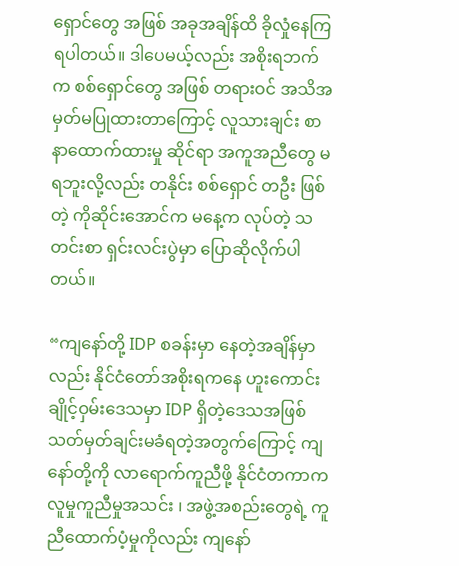ရှောင်တွေ အဖြစ် အခုအချိန်ထိ ခိုလှုံနေကြရပါတယ်။ ဒါပေမယ့်လည်း အစိုးရဘက်က စစ်ရှောင်တွေ အဖြစ် တရားဝင် အသိအမှတ်မပြုထားတာကြောင့် လူသားချင်း စာနာထောက်ထားမှု ဆိုင်ရာ အကူအညီတွေ မရဘူးလို့လည်း တနိုင်း စစ်ရှောင် တဦး ဖြစ်တဲ့ ကိုဆိုင်းအောင်က မနေ့က လုပ်တဲ့ သတင်းစာ ရှင်းလင်းပွဲမှာ ပြောဆိုလိုက်ပါတယ်။

“ကျနော်တို့ IDP စခန်းမှာ နေတဲ့အချိန်မှာလည်း နိုင်ငံတော်အစိုးရကနေ ဟူးကောင်းချိုင့်ဝှမ်းဒေသမှာ IDP ရှိတဲ့ဒေသအဖြစ် သတ်မှတ်ချင်းမခံရတဲ့အတွက်ကြောင့် ကျနော်တို့ကို လာရောက်ကူညီဖို့ နိုင်ငံတကာက လူမှုကူညီမှုအသင်း ၊ အဖွဲ့အစည်းတွေရဲ့ ကူညီထောက်ပံ့မှုကိုလည်း ကျနော်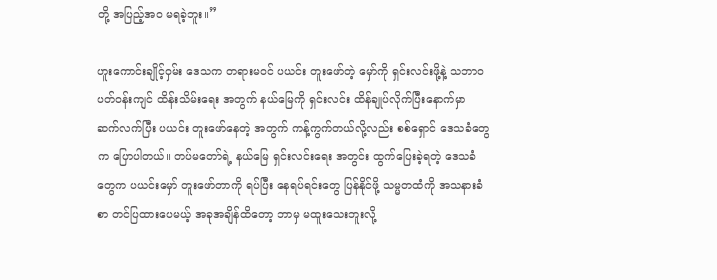တို့ အပြည့်အ၀ မရခဲ့ဘူး။”

ဟူးကောင်းချိုင့်ဝှမ်း ဒေသက တရားမဝင် ပယင်း တူးဖော်တဲ့ မှော်ကို ရှင်းလင်းဖို့နဲ့ သဘာ၀ ပတ်ဝန်းကျင် ထိန်းသိမ်းရေး အတွက် နယ်မြေကို ရှင်းလင်း ထိန်ချုပ်လိုက်ပြီးနောက်မှာ ဆက်လက်ပြီး ပယင်း တူးဖော်နေတဲ့ အတွက် ကန့်ကွက်တယ်လို့လည်း စစ်ရှောင် ဒေသခံတွေက ပြောပါတယ်။ တပ်မတော်ရဲ့ နယ်မြေ ရှင်းလင်းရေး အတွင်း ထွက်ပြေးခဲ့ရတဲ့ ဒေသခံတွေက ပယင်းမှော် တူးဖော်တာကို ရပ်ပြီး နေရပ်ရင်းတွေ ပြန်နိုင်ဖို့ သမ္မတထံကို အသနားခံစာ တင်ပြထားပေမယ့် အခုအချိန်ထိတော့ ဘာမှ မထူးသေးဘူးလို့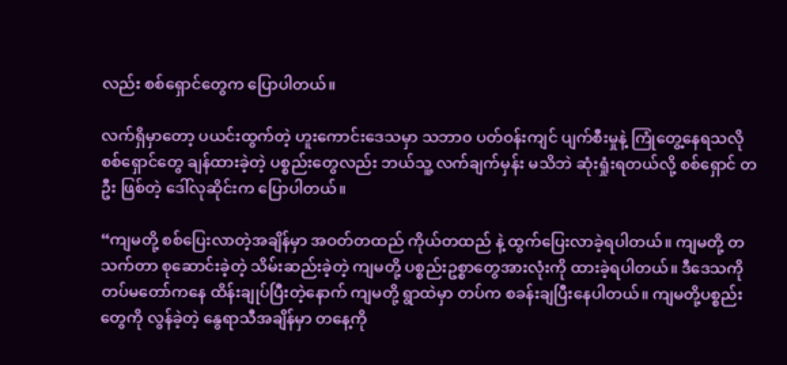လည်း စစ်ရှောင်တွေက ပြောပါတယ်။

လက်ရှိမှာတော့ ပယင်းထွက်တဲ့ ဟူးကောင်းဒေသမှာ သဘာ၀ ပတ်ဝန်းကျင် ပျက်စီးမှုနဲ့ ကြုံတွေ့နေရသလို စစ်ရှောင်တွေ ချန်ထားခဲ့တဲ့ ပစ္စည်းတွေလည်း ဘယ်သူ့ လက်ချက်မှန်း မသိဘဲ ဆုံးရှုံးရတယ်လို့ စစ်ရှောင် တဦး ဖြစ်တဲ့ ဒေါ်လုဆိုင်းက ပြောပါတယ်။

“ကျမတို့ စစ်ပြေးလာတဲ့အချိန်မှာ အဝတ်တထည် ကိုယ်တထည် နဲ့ ထွက်ပြေးလာခဲ့ရပါတယ်။ ကျမတို့ တသက်တာ စုဆောင်းခဲ့တဲ့ သိမ်းဆည်းခဲ့တဲ့ ကျမတို့ ပစ္စည်းဥစ္စာတွေအားလုံးကို ထားခဲ့ရပါတယ်။ ဒီဒေသကို တပ်မတော်ကနေ ထိန်းချုပ်ပြီးတဲ့နောက် ကျမတို့ ရွာထဲမှာ တပ်က စခန်းချပြီးနေပါတယ်။ ကျမတို့ပစ္စည်းတွေကို လွန်ခဲ့တဲ့ နွေရာသီအချိန်မှာ တနေ့ကို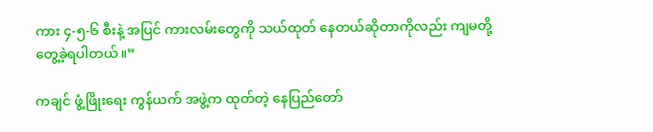ကား ၄-၅-၆ စီးနဲ့ အပြင် ကားလမ်းတွေကို သယ်ထုတ် နေတယ်ဆိုတာကိုလည်း ကျမတို့ တွေ့ခဲ့ရပါတယ်။”

ကချင် ဖွံ့ဖြိုးရေး ကွန်ယက် အဖွဲ့က ထုတ်တဲ့ နေပြည်တော်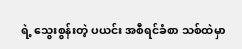ရဲ့ သွေးစွန်းတဲ့ ပယင်း အစီရင်ခံစာ သစ်ထဲမှာ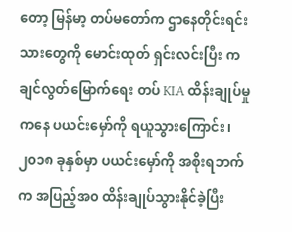တော့ မြန်မာ့ တပ်မတော်က ဌာနေတိုင်းရင်းသားတွေကို မောင်းထုတ် ရှင်းလင်းပြီး ကချင်လွတ်မြောက်ရေး တပ် KIA ထိန်းချုပ်မှုကနေ ပယင်းမှော်ကို ရယူသွားကြောင်း၊ ၂၀၁၈ ခုနှစ်မှာ ပယင်းမှော်ကို အစိုးရဘက်က အပြည့်အ၀ ထိန်းချုပ်သွားနိုင်ခဲ့ပြီး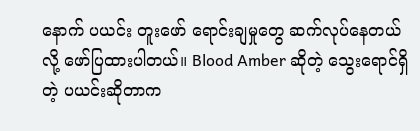နောက် ပယင်း တူးဖော် ရောင်းချမှုတွေ ဆက်လုပ်နေတယ်လို့ ဖော်ပြထားပါတယ်။ Blood Amber ဆိုတဲ့ သွေးရောင်ရှိတဲ့ ပယင်းဆိုတာက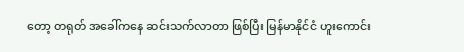တော့ တရုတ် အခေါ်ကနေ ဆင်းသက်လာတာ ဖြစ်ပြီး မြန်မာနိုင်ငံ ဟူးကောင်း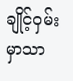ချိုင့်ဝှမ်းမှာသာ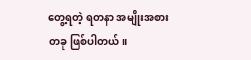တွေ့ရတဲ့ ရတနာ အမျိုးအစား တခု ဖြစ်ပါတယ်။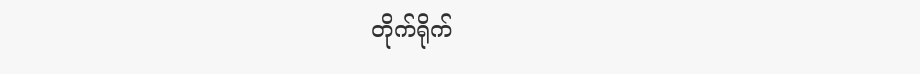တိုက်ရိုက်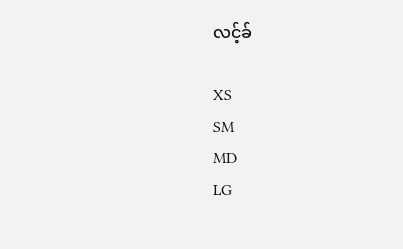လင့်ခ်

XS
SM
MD
LG